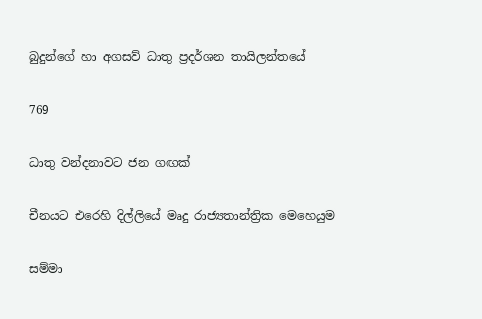බුදුන්ගේ හා අගසව් ධාතු ප්‍රදර්ශන තායිලන්තයේ

769

ධාතු වන්දනාවට ජන ගඟක්

චීනයට එරෙහි දිල්ලියේ මෘදු රාජ්‍යතාන්ත්‍රික මෙහෙයුම

සම්මා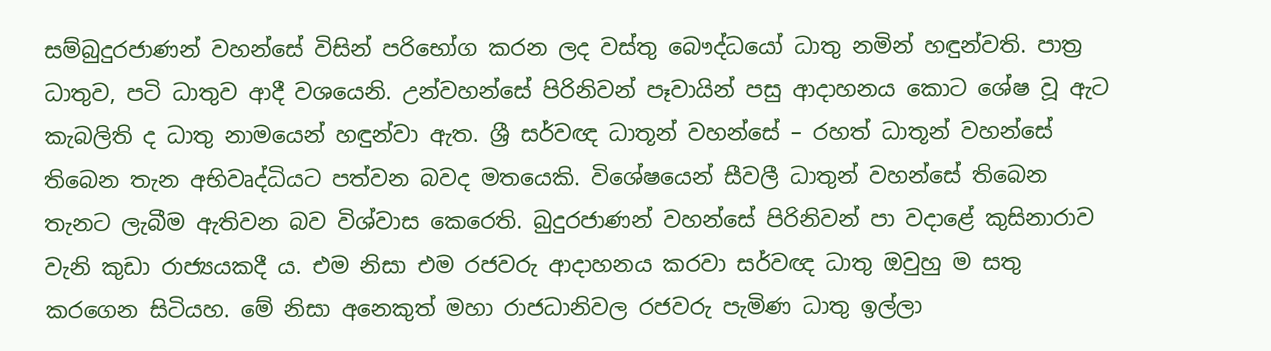සම්බුදුරජාණන් වහන්සේ විසින් පරිභෝග කරන ලද වස්තු බෞද්ධයෝ ධාතු නමින් හඳුන්වති. පාත්‍ර ධාතුව, පටි ධාතුව ආදී වශයෙනි. උන්වහන්සේ පිරිනිවන් පෑවායින් පසු ආදාහනය කොට ශේෂ වූ ඇට කැබලිති ද ධාතු නාමයෙන් හඳුන්වා ඇත. ශ්‍රී සර්වඥ ධාතූන් වහන්සේ – රහත් ධාතූන් වහන්සේ තිබෙන තැන අභිවෘද්ධියට පත්වන බවද මතයෙකි. විශේෂයෙන් සීවලී ධාතුන් වහන්සේ තිබෙන තැනට ලැබීම ඇතිවන බව විශ්වාස කෙරෙති. බුදුරජාණන් වහන්සේ පිරිනිවන් පා වදාළේ කුසිනාරාව වැනි කුඩා රාජ්‍යයකදී ය. එම නිසා එම රජවරු ආදාහනය කරවා සර්වඥ ධාතු ඔවුහු ම සතු කරගෙන සිටියහ. මේ නිසා අනෙකුත් මහා රාජධානිවල රජවරු පැමිණ ධාතු ඉල්ලා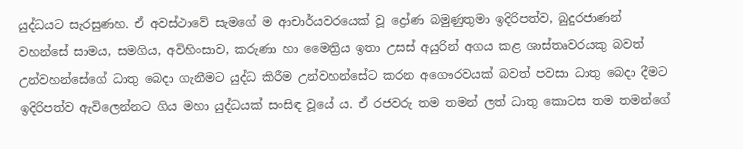යුද්ධයට සැරසුණහ. ඒ අවස්ථාවේ සැමගේ ම ආචාර්යවරයෙක් වූ ද්‍රෝණ බමුණුතුමා ඉදිරිපත්ව, බුදුරජාණන් වහන්සේ සාමය, සමගිය, අවිහිංසාව, කරුණා හා මෛත්‍රිය ඉතා උසස් අයුරින් අගය කළ ශාස්තෘවරයකු බවත් උන්වහන්සේගේ ධාතු බෙදා ගැනීමට යුද්ධ කිරීම උන්වහන්සේට කරන අගෞරවයක් බවත් පවසා ධාතු බෙදා දීමට ඉදිරිපත්ව ඇවිලෙන්නට ගිය මහා යුද්ධයක් සංසිඳ වූයේ ය. ඒ රජවරු තම තමන් ලත් ධාතු කොටස තම තමන්ගේ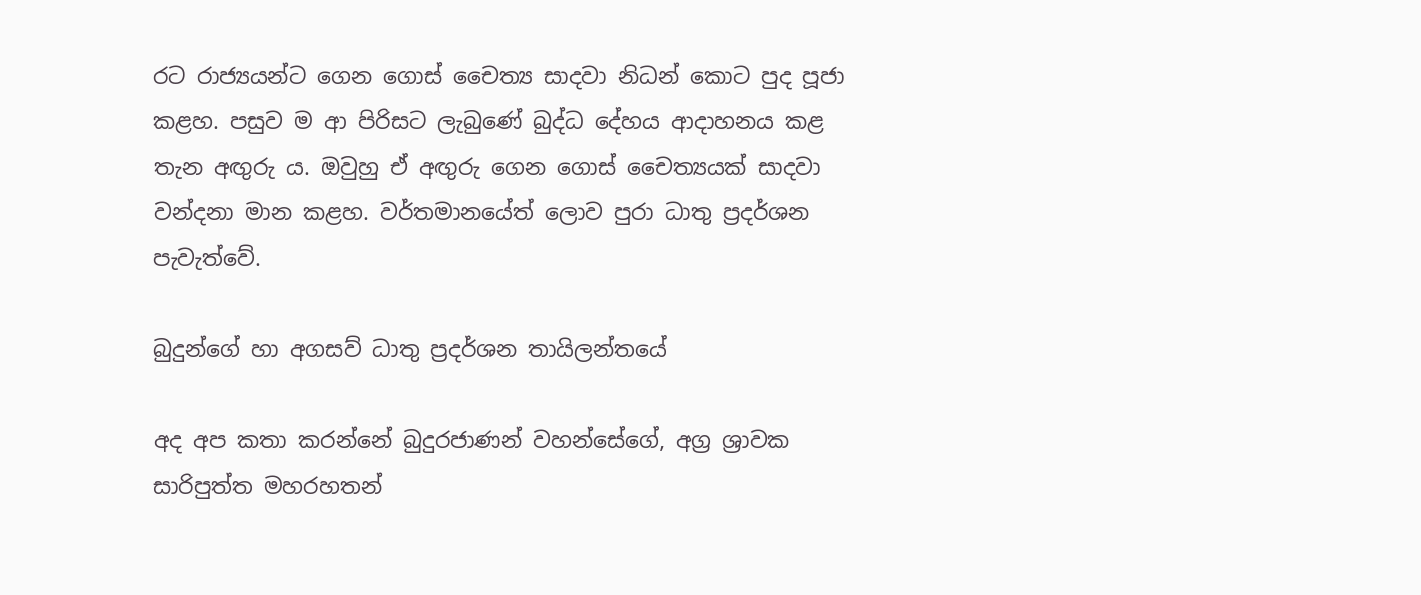රට රාජ්‍යයන්ට ගෙන ගොස් චෛත්‍ය සාදවා නිධන් කොට පුද පූජා කළහ. පසුව ම ආ පිරිසට ලැබුණේ බුද්ධ දේහය ආදාහනය කළ තැන අඟුරු ය. ඔවුහු ඒ අඟුරු ගෙන ගොස් චෛත්‍යයක් සාදවා වන්දනා මාන කළහ. වර්තමානයේත් ලොව පුරා ධාතු ප්‍රදර්ශන පැවැත්වේ.

බුදුන්ගේ හා අගසව් ධාතු ප්‍රදර්ශන තායිලන්තයේ

අද අප කතා කරන්නේ බුදුරජාණන් වහන්සේගේ, අග්‍ර ශ්‍රාවක සාරිපුත්ත මහරහතන්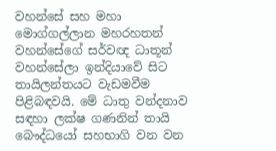වහන්සේ සහ මහා මොග්ගල්ලාන මහරහතන් වහන්සේගේ සර්වඥ ධාතූන් වහන්සේලා ඉන්දියාවේ සිට තායිලන්තයට වැඩමවීම පිළිබඳවයි. මේ ධාතු වන්දනාව සඳහා ලක්ෂ ගණනින් තායි බෞද්ධයෝ සහභාගි වන වන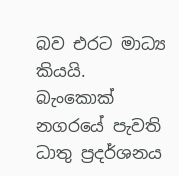බව එරට මාධ්‍ය කියයි. බැංකොක් නගරයේ පැවති ධාතු ප්‍රදර්ශනය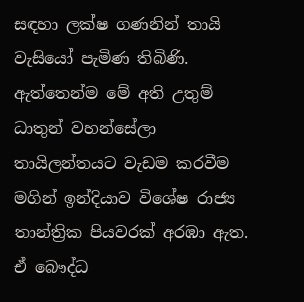සඳහා ලක්ෂ ගණනින් තායි වැසියෝ පැමිණ තිබිණි. ඇත්තෙන්ම මේ අති උතුම් ධාතුන් වහන්සේලා තායිලන්තයට වැඩම කරවීම මගින් ඉන්දියාව විශේෂ රාජ්‍ය තාන්ත්‍රික පියවරක් අරඹා ඇත. ඒ බෞද්ධ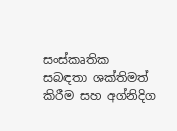සංස්කෘතික සබඳතා ශක්තිමත් කිරීම සහ අග්නිදිග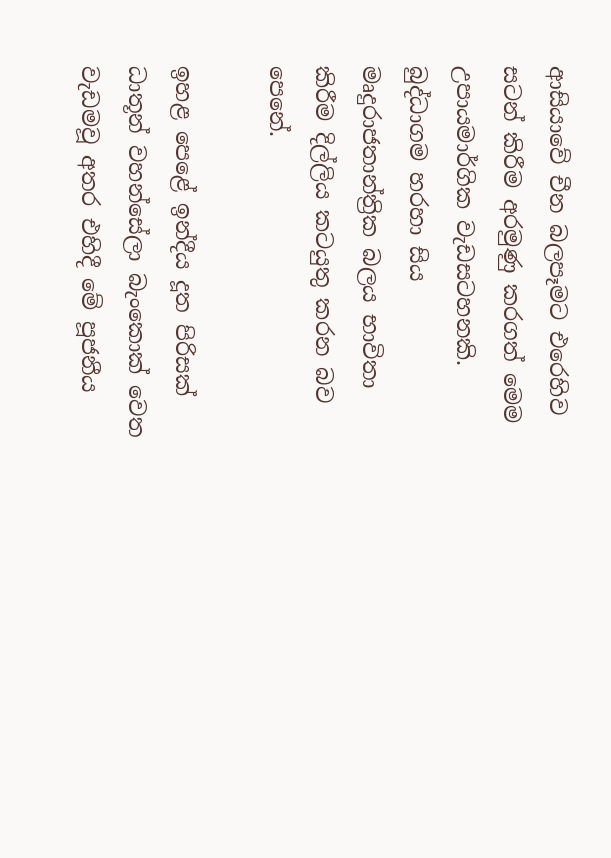ආසියාවේ චීන බලපෑමට එරෙහිව සටන් කිරීම අරමුණු කරගත් මෙම උපායමාර්ගික වැඩසටහනකි. බුද්ධාගම හරහා සිය මෘදුරාජතාන්ත්‍රික බලය භාවිතා කිරීම දිල්ලිය කටයුතු කරන බව පෙනේ.

ඉහළ පෙළේ ඉන්දීය දූත පිරිසක් ධාතූන් වහන්සේලා බැංකොක් වෙත වැඩමවූ අතර එහිදී මේ පූජනීය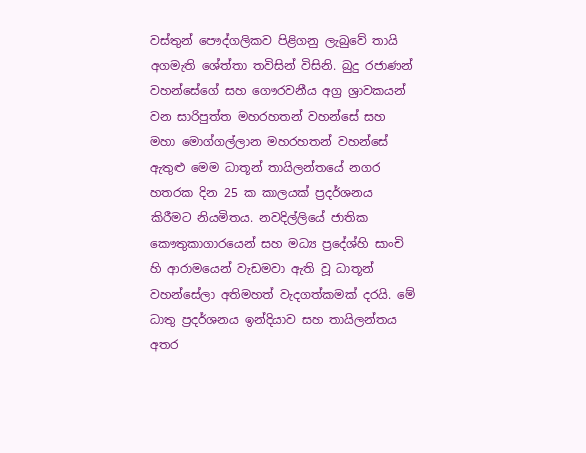වස්තුන් පෞද්ගලිකව පිළිගනු ලැබුවේ තායි අගමැති ශේත්තා තවිසින් විසිනි. බුදු රජාණන් වහන්සේගේ සහ ගෞරවනීය අග්‍ර ශ්‍රාවකයන් වන සාරිපුත්ත මහරහතන් වහන්සේ සහ මහා මොග්ගල්ලාන මහරහතන් වහන්සේ ඇතුළු මෙම ධාතූන් තායිලන්තයේ නගර හතරක දින 25 ක කාලයක් ප්‍රදර්ශනය කිරීමට නියමිතය. නවදිල්ලියේ ජාතික කෞතුකාගාරයෙන් සහ මධ්‍ය ප්‍රදේශ්හි සාංචි හි ආරාමයෙන් වැඩමවා ඇති වූ ධාතූන් වහන්සේලා අතිමහත් වැදගත්කමක් දරයි. මේ ධාතු ප්‍රදර්ශනය ඉන්දියාව සහ තායිලන්තය අතර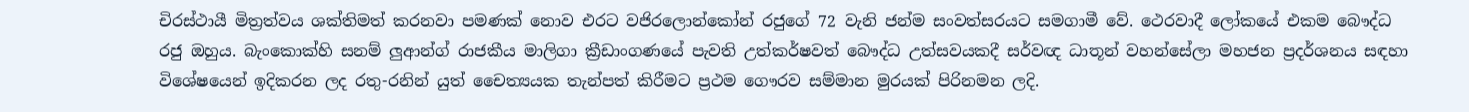චිරස්ථායී මිත්‍රත්වය ශක්තිමත් කරනවා පමණක් නොව එරට වජිරලොන්කෝන් රජුගේ 72 වැනි ජන්ම සංවත්සරයට සමගාමී වේ. ථෙරවාදී ලෝකයේ එකම බෞද්ධ රජු ඔහුය. බැංකොක්හි සනම් ලුආන්ග් රාජකීය මාලිගා ක්‍රීඩාංගණයේ පැවති උත්කර්ෂවත් බෞද්ධ උත්සවයකදී සර්වඥ ධාතූන් වහන්සේලා මහජන ප්‍රදර්ශනය සඳහා විශේෂයෙන් ඉදිකරන ලද රතු-රනින් යුත් චෛත්‍යයක තැන්පත් කිරීමට ප්‍රථම ගෞරව සම්මාන මුරයක් පිරිනමන ලදි.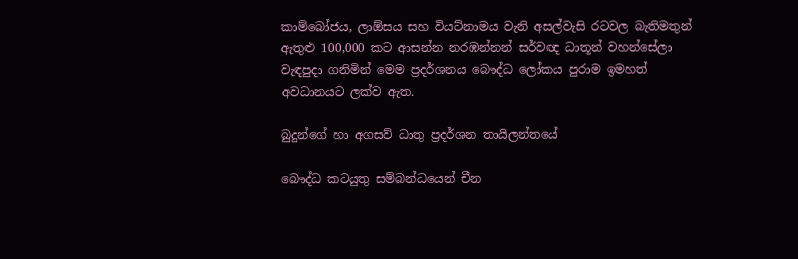කාම්බෝජය, ලාඕසය සහ වියට්නාමය වැනි අසල්වැසි රටවල බැතිමතුන් ඇතුළු 100,000 කට ආසන්න නරඹන්නන් සර්වඥ ධාතූන් වහන්සේලා වැඳපුදා ගනිමින් මෙම ප්‍රදර්ශනය බෞද්ධ ලෝකය පුරාම ඉමහත් අවධානයට ලක්ව ඇත.

බුදුන්ගේ හා අගසව් ධාතු ප්‍රදර්ශන තායිලන්තයේ

බෞද්ධ කටයුතු සම්බන්ධයෙන් චීන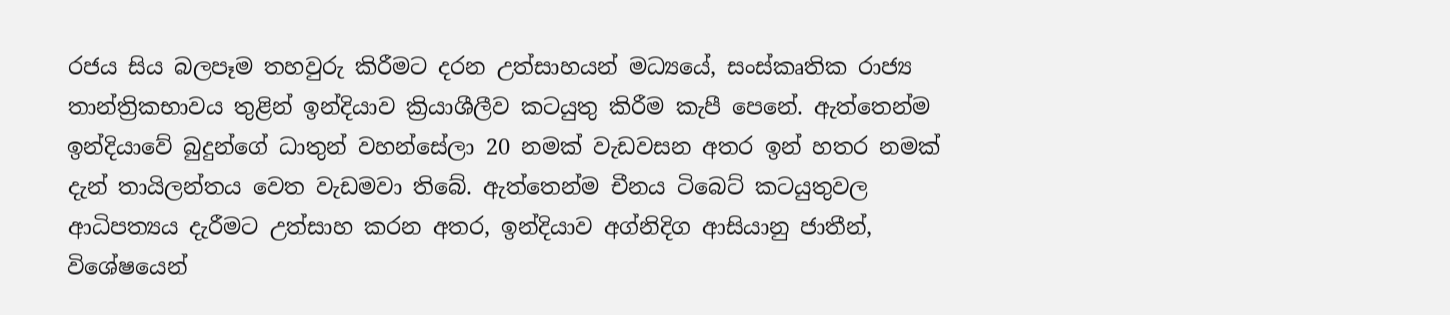රජය සිය බලපෑම තහවුරු කිරීමට දරන උත්සාහයන් මධ්‍යයේ, සංස්කෘතික රාජ්‍ය තාන්ත්‍රිකභාවය තුළින් ඉන්දියාව ක්‍රියාශීලීව කටයුතු කිරීම කැපී පෙනේ. ඇත්තෙන්ම ඉන්දියාවේ බුදුන්ගේ ධාතුන් වහන්සේලා 20 නමක් වැඩවසන අතර ඉන් හතර නමක් දැන් තායිලන්තය වෙත වැඩමවා තිබේ. ඇත්තෙන්ම චීනය ටිබෙට් කටයුතුවල ආධිපත්‍යය දැරීමට උත්සාහ කරන අතර, ඉන්දියාව අග්නිදිග ආසියානු ජාතීන්, විශේෂයෙන්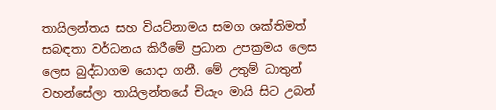තායිලන්තය සහ වියට්නාමය සමග ශක්තිමත් සබඳතා වර්ධනය කිරීමේ ප්‍රධාන උපක්‍රමය ලෙස ලෙස බුද්ධාගම යොදා ගනී. මේ උතුම් ධාතුන් වහන්සේලා තායිලන්තයේ චියැං මායි සිට උබන්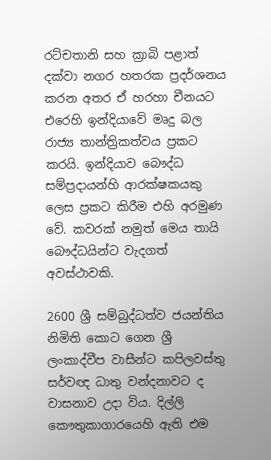රට්චතානි සහ ක්‍රාබි පළාත් දක්වා නගර හතරක ප්‍රදර්ශනය කරන අතර ඒ හරහා චීනයට එරෙහි ඉන්දියාවේ මෘදු බල රාජ්‍ය තාන්ත්‍රිකත්වය ප්‍රකට කරයි. ඉන්දියාව බෞද්ධ සම්ප්‍රදායන්හි ආරක්ෂකයකු ලෙස ප්‍රකට කිරීම එහි අරමුණ වේ. කවරක් නමුත් මෙය තායි බෞද්ධයින්ට වැදගත් අවස්ථාවකි.

2600 ශ්‍රී සම්බුද්ධත්ව ජයන්තිය නිමිති කොට ගෙන ශ්‍රී ලංකාද්වීප වාසීන්ට කපිලවස්තු සර්වඥ ධාතු වන්දනාවට ද වාසනාව උදා විය. දිල්ලි කෞතුකාගාරයෙහි ඇති එම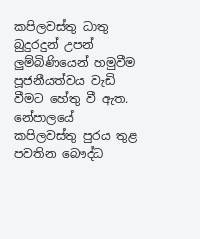කපිලවස්තු ධාතු බුදුරදුන් උපන් ලුම්බිණියෙන් හමුවීම පූජනීයත්වය වැඩි වීමට හේතු වී ඇත. නේපාලයේ කපිලවස්තු පුරය තුළ පවතින බෞද්ධ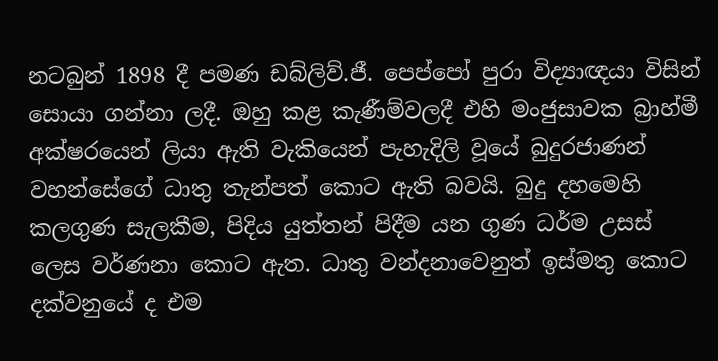නටබුන් 1898 දී පමණ ඩබ්ලිව්.ජී. පෙප්පෝ පුරා විද්‍යාඥයා විසින් සොයා ගන්නා ලදී. ඔහු කළ කැණීම්වලදී එහි මංජුසාවක බ්‍රාහ්මී අක්ෂරයෙන් ලියා ඇති වැකියෙන් පැහැදිලි වූයේ බුදුරජාණන් වහන්සේගේ ධාතු තැන්පත් කොට ඇති බවයි. බුදු දහමෙහි කලගුණ සැලකීම, පිදිය යුත්තන් පිදීම යන ගුණ ධර්ම උසස් ලෙස වර්ණනා කොට ඇත. ධාතු වන්දනාවෙනුත් ඉස්මතු කොට දක්වනුයේ ද එම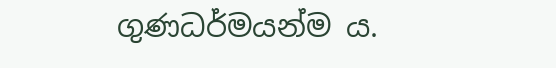ගුණධර්මයන්ම ය.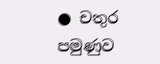● චතුර පමුණුව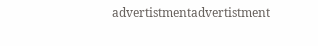advertistmentadvertistment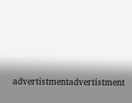advertistmentadvertistment